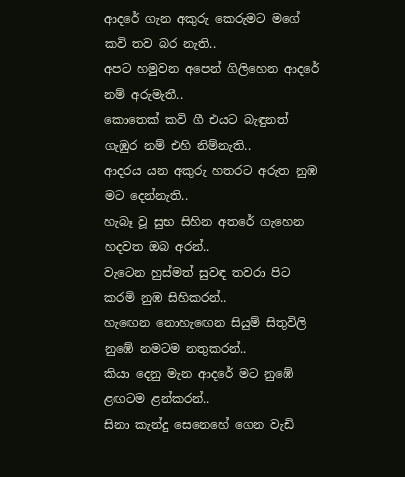ආදරේ ගැන අකුරු කෙරුමට මගේ කවි තව බර නැති..
අපට හමුවන අපෙන් ගිලිහෙන ආදරේ නම් අරුමැතී..
කොතෙක් කවි ගී එයට බැඳුනත් ගැඹුර නම් එහි නිම්නැති..
ආදරය යන අකුරු හතරට අරුත නුඹ මට දෙන්නැති..
හැබෑ වූ සුභ සිහින අතරේ ගැහෙන හදවත ඔබ අරන්..
වැටෙන හුස්මත් සුවඳ තවරා පිට කරමි නුඹ සිහිකරන්..
හැඟෙන නොහැඟෙන සියුම් සිතුවිලි නුඹේ නමටම නතුකරන්..
කියා දෙනු මැන ආදරේ මට නුඹේ ළඟටම ළන්කරන්..
සිනා කැන්දු සෙනෙහේ ගෙන වැඩි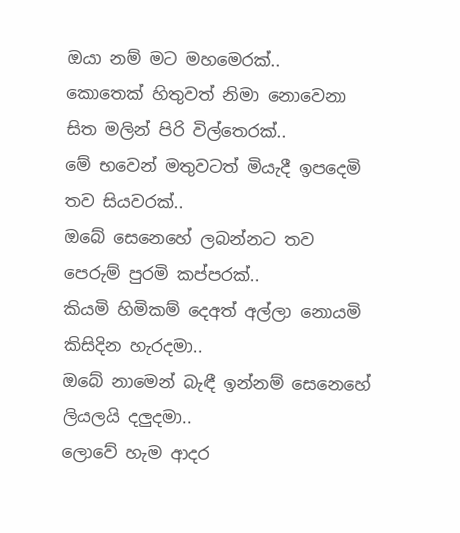ඔයා නම් මට මහමෙරක්..
කොතෙක් හිතුවත් නිමා නොවෙනා සිත මලින් පිරි විල්තෙරක්..
මේ භවෙන් මතුවටත් මියැදී ඉපදෙමි තව සියවරක්..
ඔබේ සෙනෙහේ ලබන්නට තව පෙරුම් පුරමි කප්පරක්..
කියමි හිමිකම් දෙඅත් අල්ලා නොයමි කිසිදින හැරදමා..
ඔබේ නාමෙන් බැඳී ඉන්නම් සෙනෙහේ ලියලයි දලුදමා..
ලොවේ හැම ආදර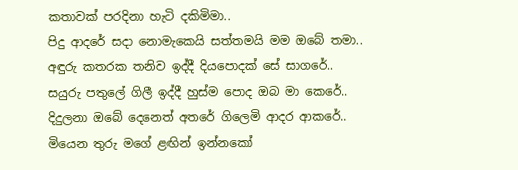කතාවක් පරදිනා හැටි දකිමිමා..
පිදු ආදරේ සදා නොමැකෙයි සත්තමයි මම ඔබේ තමා..
අඳුරු කතරක තනිව ඉද්දී දියපොදක් සේ සාගරේ..
සයුරු පතුලේ ගිලී ඉද්දී හුස්ම පොද ඔබ මා කෙරේ..
දිදුලනා ඔබේ දෙනෙත් අතරේ ගිලෙමි ආදර ආකරේ..
මියෙන තුරු මගේ ළඟින් ඉන්නකෝ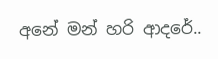අනේ මන් හරි ආදරේ..